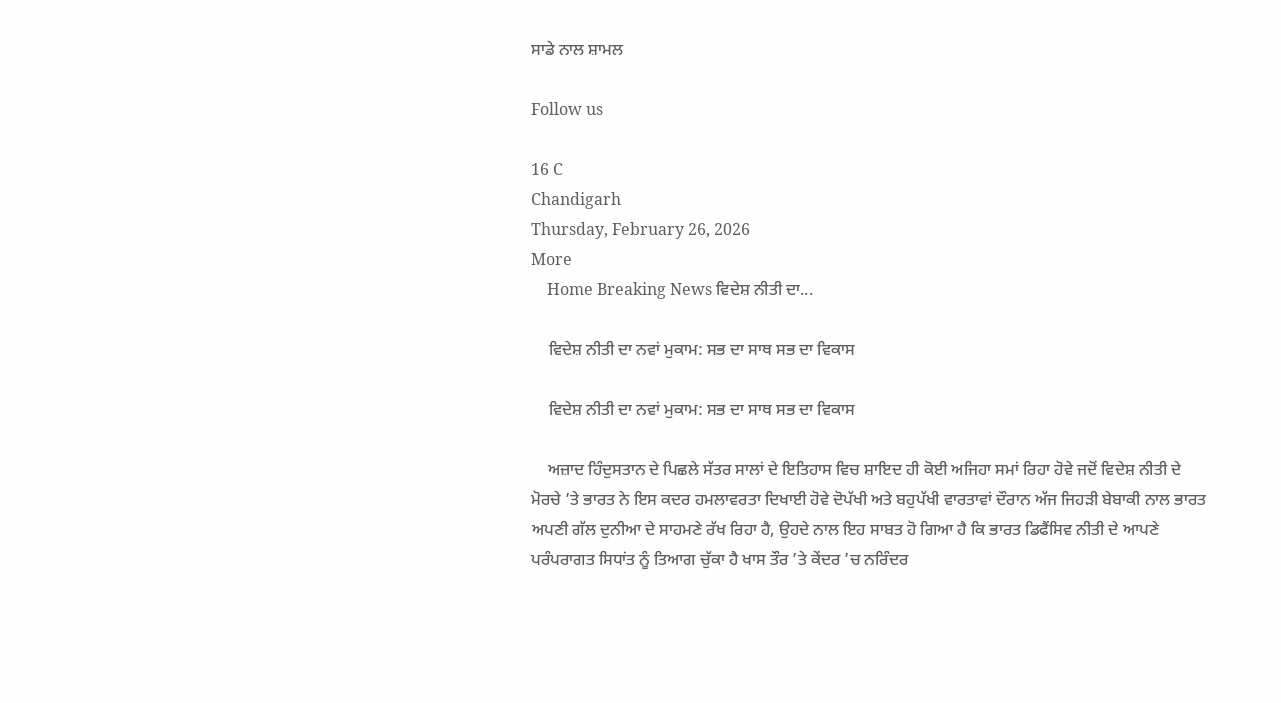ਸਾਡੇ ਨਾਲ ਸ਼ਾਮਲ

Follow us

16 C
Chandigarh
Thursday, February 26, 2026
More
    Home Breaking News ਵਿਦੇਸ਼ ਨੀਤੀ ਦਾ...

    ਵਿਦੇਸ਼ ਨੀਤੀ ਦਾ ਨਵਾਂ ਮੁਕਾਮ: ਸਭ ਦਾ ਸਾਥ ਸਭ ਦਾ ਵਿਕਾਸ

    ਵਿਦੇਸ਼ ਨੀਤੀ ਦਾ ਨਵਾਂ ਮੁਕਾਮ: ਸਭ ਦਾ ਸਾਥ ਸਭ ਦਾ ਵਿਕਾਸ

    ਅਜ਼ਾਦ ਹਿੰਦੁਸਤਾਨ ਦੇ ਪਿਛਲੇ ਸੱਤਰ ਸਾਲਾਂ ਦੇ ਇਤਿਹਾਸ ਵਿਚ ਸ਼ਾਇਦ ਹੀ ਕੋਈ ਅਜਿਹਾ ਸਮਾਂ ਰਿਹਾ ਹੋਵੇ ਜਦੋਂ ਵਿਦੇਸ਼ ਨੀਤੀ ਦੇ ਮੋਰਚੇ ’ਤੇ ਭਾਰਤ ਨੇ ਇਸ ਕਦਰ ਹਮਲਾਵਰਤਾ ਦਿਖਾਈ ਹੋਵੇ ਦੋਪੱਖੀ ਅਤੇ ਬਹੁਪੱਖੀ ਵਾਰਤਾਵਾਂ ਦੌਰਾਨ ਅੱਜ ਜਿਹੜੀ ਬੇਬਾਕੀ ਨਾਲ ਭਾਰਤ ਅਪਣੀ ਗੱਲ ਦੁਨੀਆ ਦੇ ਸਾਹਮਣੇ ਰੱਖ ਰਿਹਾ ਹੈ, ਉਹਦੇ ਨਾਲ ਇਹ ਸਾਬਤ ਹੋ ਗਿਆ ਹੈ ਕਿ ਭਾਰਤ ਡਿਫੈਂਸਿਵ ਨੀਤੀ ਦੇ ਆਪਣੇ ਪਰੰਪਰਾਗਤ ਸਿਧਾਂਤ ਨੂੰ ਤਿਆਗ ਚੁੱਕਾ ਹੈ ਖਾਸ ਤੌਰ ’ਤੇ ਕੇਂਦਰ ’ਚ ਨਰਿੰਦਰ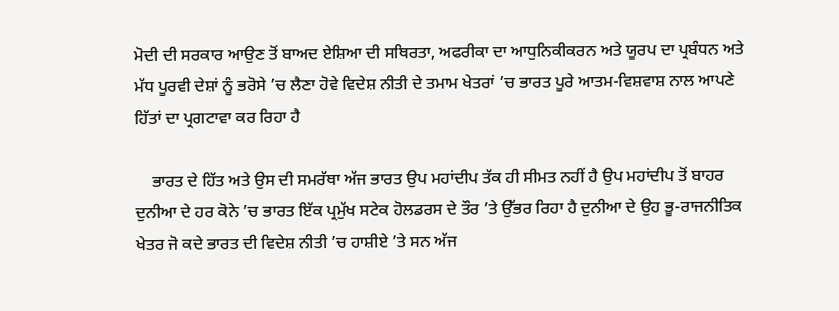ਮੋਦੀ ਦੀ ਸਰਕਾਰ ਆਉਣ ਤੋਂ ਬਾਅਦ ਏਸ਼ਿਆ ਦੀ ਸਥਿਰਤਾ, ਅਫਰੀਕਾ ਦਾ ਆਧੁਨਿਕੀਕਰਨ ਅਤੇ ਯੂਰਪ ਦਾ ਪ੍ਰਬੰਧਨ ਅਤੇ ਮੱਧ ਪੂਰਵੀ ਦੇਸ਼ਾਂ ਨੂੰ ਭਰੋਸੇ ’ਚ ਲੈਣਾ ਹੋਵੇ ਵਿਦੇਸ਼ ਨੀਤੀ ਦੇ ਤਮਾਮ ਖੇਤਰਾਂ ’ਚ ਭਾਰਤ ਪੂਰੇ ਆਤਮ-ਵਿਸ਼ਵਾਸ਼ ਨਾਲ ਆਪਣੇ ਹਿੱਤਾਂ ਦਾ ਪ੍ਰਗਟਾਵਾ ਕਰ ਰਿਹਾ ਹੈ

    ਭਾਰਤ ਦੇ ਹਿੱਤ ਅਤੇ ਉਸ ਦੀ ਸਮਰੱਥਾ ਅੱਜ ਭਾਰਤ ਉਪ ਮਹਾਂਦੀਪ ਤੱਕ ਹੀ ਸੀਮਤ ਨਹੀਂ ਹੈ ਉਪ ਮਹਾਂਦੀਪ ਤੋਂ ਬਾਹਰ ਦੁਨੀਆ ਦੇ ਹਰ ਕੋਨੇ ’ਚ ਭਾਰਤ ਇੱਕ ਪ੍ਰਮੁੱਖ ਸਟੇਕ ਹੋਲਡਰਸ ਦੇ ਤੌਰ ’ਤੇ ਉੱਭਰ ਰਿਹਾ ਹੈ ਦੁਨੀਆ ਦੇ ਉਹ ਭੂ-ਰਾਜਨੀਤਿਕ ਖੇਤਰ ਜੋ ਕਦੇ ਭਾਰਤ ਦੀ ਵਿਦੇਸ਼ ਨੀਤੀ ’ਚ ਹਾਸ਼ੀਏ ’ਤੇ ਸਨ ਅੱਜ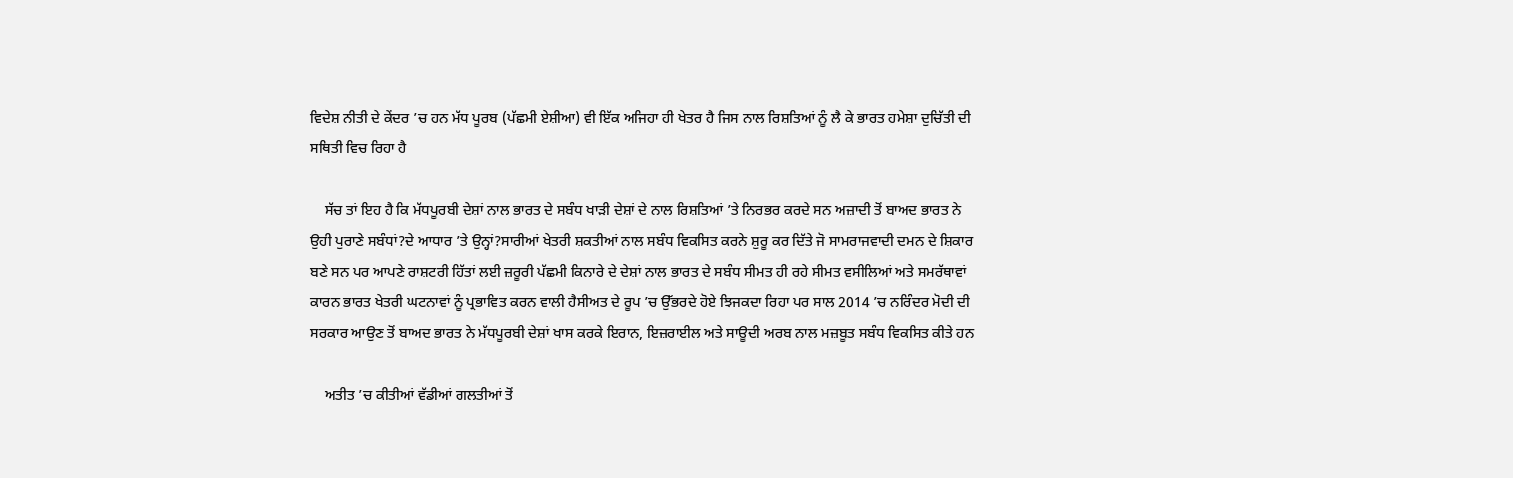ਵਿਦੇਸ਼ ਨੀਤੀ ਦੇ ਕੇਂਦਰ ’ਚ ਹਨ ਮੱਧ ਪੂਰਬ (ਪੱਛਮੀ ਏਸ਼ੀਆ) ਵੀ ਇੱਕ ਅਜਿਹਾ ਹੀ ਖੇਤਰ ਹੈ ਜਿਸ ਨਾਲ ਰਿਸ਼ਤਿਆਂ ਨੂੰ ਲੈ ਕੇ ਭਾਰਤ ਹਮੇਸ਼ਾ ਦੁਚਿੱਤੀ ਦੀ ਸਥਿਤੀ ਵਿਚ ਰਿਹਾ ਹੈ

    ਸੱਚ ਤਾਂ ਇਹ ਹੈ ਕਿ ਮੱਧਪੂਰਬੀ ਦੇਸ਼ਾਂ ਨਾਲ ਭਾਰਤ ਦੇ ਸਬੰਧ ਖਾੜੀ ਦੇਸ਼ਾਂ ਦੇ ਨਾਲ ਰਿਸ਼ਤਿਆਂ ’ਤੇ ਨਿਰਭਰ ਕਰਦੇ ਸਨ ਅਜ਼ਾਦੀ ਤੋਂ ਬਾਅਦ ਭਾਰਤ ਨੇ ਉਹੀ ਪੁਰਾਣੇ ਸਬੰਧਾਂ?ਦੇ ਆਧਾਰ ’ਤੇ ਉਨ੍ਹਾਂ?ਸਾਰੀਆਂ ਖੇਤਰੀ ਸ਼ਕਤੀਆਂ ਨਾਲ ਸਬੰਧ ਵਿਕਸਿਤ ਕਰਨੇ ਸ਼ੁਰੂ ਕਰ ਦਿੱਤੇ ਜੋ ਸਾਮਰਾਜਵਾਦੀ ਦਮਨ ਦੇ ਸ਼ਿਕਾਰ ਬਣੇ ਸਨ ਪਰ ਆਪਣੇ ਰਾਸ਼ਟਰੀ ਹਿੱਤਾਂ ਲਈ ਜ਼ਰੂਰੀ ਪੱਛਮੀ ਕਿਨਾਰੇ ਦੇ ਦੇਸ਼ਾਂ ਨਾਲ ਭਾਰਤ ਦੇ ਸਬੰਧ ਸੀਮਤ ਹੀ ਰਹੇ ਸੀਮਤ ਵਸੀਲਿਆਂ ਅਤੇ ਸਮਰੱਥਾਵਾਂ ਕਾਰਨ ਭਾਰਤ ਖੇਤਰੀ ਘਟਨਾਵਾਂ ਨੂੰ ਪ੍ਰਭਾਵਿਤ ਕਰਨ ਵਾਲੀ ਹੈਸੀਅਤ ਦੇ ਰੂਪ ’ਚ ਉੱਭਰਦੇ ਹੋਏ ਝਿਜਕਦਾ ਰਿਹਾ ਪਰ ਸਾਲ 2014 ’ਚ ਨਰਿੰਦਰ ਮੋਦੀ ਦੀ ਸਰਕਾਰ ਆਉਣ ਤੋਂ ਬਾਅਦ ਭਾਰਤ ਨੇ ਮੱਧਪੂਰਬੀ ਦੇਸ਼ਾਂ ਖਾਸ ਕਰਕੇ ਇਰਾਨ, ਇਜ਼ਰਾਈਲ ਅਤੇ ਸਾਊਦੀ ਅਰਬ ਨਾਲ ਮਜ਼ਬੂਤ ਸਬੰਧ ਵਿਕਸਿਤ ਕੀਤੇ ਹਨ

    ਅਤੀਤ ’ਚ ਕੀਤੀਆਂ ਵੱਡੀਆਂ ਗਲਤੀਆਂ ਤੋਂ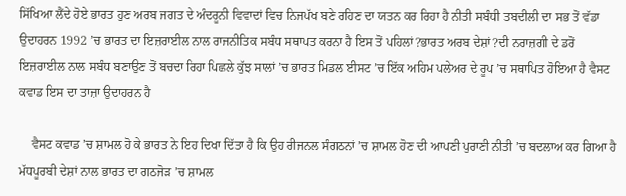ਸਿੱਖਿਆ ਲੈਂਦੇ ਹੋਏ ਭਾਰਤ ਹੁਣ ਅਰਬ ਜਗਤ ਦੇ ਅੰਦਰੂਨੀ ਵਿਵਾਦਾਂ ਵਿਚ ਨਿਜਪੱਖ ਬਣੇ ਰਹਿਣ ਦਾ ਯਤਨ ਕਰ ਰਿਹਾ ਹੈ ਨੀਤੀ ਸਬੰਧੀ ਤਬਦੀਲੀ ਦਾ ਸਭ ਤੋਂ ਵੱਡਾ ਉਦਾਹਰਨ 1992 ’ਚ ਭਾਰਤ ਦਾ ਇਜ਼ਰਾਈਲ ਨਾਲ ਰਾਜਨੀਤਿਕ ਸਬੰਧ ਸਥਾਪਤ ਕਰਨਾ ਹੈ ਇਸ ਤੋਂ ਪਹਿਲਾਂ?ਭਾਰਤ ਅਰਬ ਦੇਸ਼ਾਂ?ਦੀ ਨਰਾਜ਼ਗੀ ਦੇ ਡਰੋਂ ਇਜ਼ਰਾਈਲ ਨਾਲ ਸਬੰਧ ਬਣਾਉਣ ਤੋਂ ਬਚਦਾ ਰਿਹਾ ਪਿਛਲੇ ਕੁੱਝ ਸਾਲਾਂ ’ਚ ਭਾਰਤ ਮਿਡਲ ਈਸਟ ’ਚ ਇੱਕ ਅਹਿਮ ਪਲੇਅਰ ਦੇ ਰੂਪ ’ਚ ਸਥਾਪਿਤ ਹੋਇਆ ਹੈ ਵੈਸਟ ਕਵਾਡ ਇਸ ਦਾ ਤਾਜ਼ਾ ਉਦਾਹਰਨ ਹੈ

    ਵੈਸਟ ਕਵਾਡ ’ਚ ਸ਼ਾਮਲ ਹੋ ਕੇ ਭਾਰਤ ਨੇ ਇਹ ਦਿਖਾ ਦਿੱਤਾ ਹੈ ਕਿ ਉਹ ਰੀਜਨਲ ਸੰਗਠਨਾਂ ’ਚ ਸ਼ਾਮਲ ਹੋਣ ਦੀ ਆਪਣੀ ਪੁਰਾਣੀ ਨੀਤੀ ’ਚ ਬਦਲਾਅ ਕਰ ਗਿਆ ਹੈ ਮੱਧਪੂਰਬੀ ਦੇਸ਼ਾਂ ਨਾਲ ਭਾਰਤ ਦਾ ਗਠਜੋੜ ’ਚ ਸ਼ਾਮਲ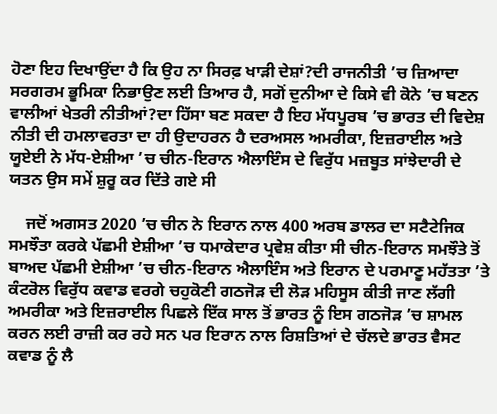ਹੋਣਾ ਇਹ ਦਿਖਾਉਂਦਾ ਹੈ ਕਿ ਉਹ ਨਾ ਸਿਰਫ਼ ਖਾੜੀ ਦੇਸ਼ਾਂ?ਦੀ ਰਾਜਨੀਤੀ ’ਚ ਜ਼ਿਆਦਾ ਸਰਗਰਮ ਭੂਮਿਕਾ ਨਿਭਾਉਣ ਲਈ ਤਿਆਰ ਹੈ, ਸਗੋਂ ਦੁਨੀਆ ਦੇ ਕਿਸੇ ਵੀ ਕੋਨੇ ’ਚ ਬਣਨ ਵਾਲੀਆਂ ਖੇਤਰੀ ਨੀਤੀਆਂ?ਦਾ ਹਿੱਸਾ ਬਣ ਸਕਦਾ ਹੈ ਇਹ ਮੱਧਪੂਰਬ ’ਚ ਭਾਰਤ ਦੀ ਵਿਦੇਸ਼ ਨੀਤੀ ਦੀ ਹਮਲਾਵਰਤਾ ਦਾ ਹੀ ਉਦਾਹਰਨ ਹੈ ਦਰਅਸਲ ਅਮਰੀਕਾ, ਇਜ਼ਰਾਈਲ ਅਤੇ ਯੂਏਈ ਨੇ ਮੱਧ-ਏਸ਼ੀਆ ’ਚ ਚੀਨ-ਇਰਾਨ ਐਲਾਇੰਸ ਦੇ ਵਿਰੁੱਧ ਮਜ਼ਬੂਤ ਸਾਂਝੇਦਾਰੀ ਦੇ ਯਤਨ ਉਸ ਸਮੇਂ ਸ਼ੁਰੂ ਕਰ ਦਿੱਤੇ ਗਏ ਸੀ

    ਜਦੋਂ ਅਗਸਤ 2020 ’ਚ ਚੀਨ ਨੇ ਇਰਾਨ ਨਾਲ 400 ਅਰਬ ਡਾਲਰ ਦਾ ਸਟੈਟੇਜਿਕ ਸਮਝੌਤਾ ਕਰਕੇ ਪੱਛਮੀ ਏਸ਼ੀਆ ’ਚ ਧਮਾਕੇਦਾਰ ਪ੍ਰਵੇਸ਼ ਕੀਤਾ ਸੀ ਚੀਨ-ਇਰਾਨ ਸਮਝੌਤੇ ਤੋਂ ਬਾਅਦ ਪੱਛਮੀ ਏਸ਼ੀਆ ’ਚ ਚੀਨ-ਇਰਾਨ ਐਲਾਇੰਸ ਅਤੇ ਇਰਾਨ ਦੇ ਪਰਮਾਣੂ ਮਹੱਤਤਾ ’ਤੇ ਕੰਟਰੋਲ ਵਿਰੁੱਧ ਕਵਾਡ ਵਰਗੇ ਚਹੁਕੋਣੀ ਗਠਜੋੜ ਦੀ ਲੋੜ ਮਹਿਸੂਸ ਕੀਤੀ ਜਾਣ ਲੱਗੀ ਅਮਰੀਕਾ ਅਤੇ ਇਜ਼ਰਾਈਲ ਪਿਛਲੇ ਇੱਕ ਸਾਲ ਤੋਂ ਭਾਰਤ ਨੂੰ ਇਸ ਗਠਜੋੜ ’ਚ ਸ਼ਾਮਲ ਕਰਨ ਲਈ ਰਾਜ਼ੀ ਕਰ ਰਹੇ ਸਨ ਪਰ ਇਰਾਨ ਨਾਲ ਰਿਸ਼ਤਿਆਂ ਦੇ ਚੱਲਦੇ ਭਾਰਤ ਵੈਸਟ ਕਵਾਡ ਨੂੰ ਲੈ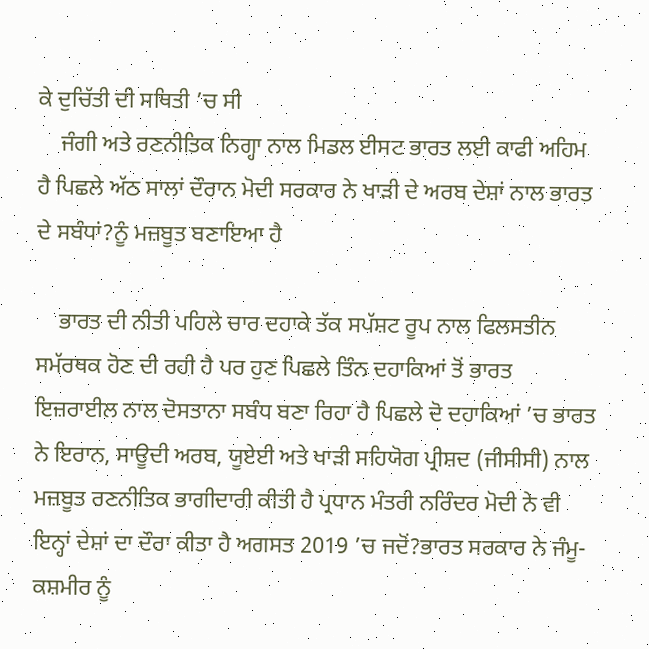ਕੇ ਦੁਚਿੱਤੀ ਦੀ ਸਥਿਤੀ ’ਚ ਸੀ
    ਜੰਗੀ ਅਤੇ ਰਣਨੀਤਿਕ ਨਿਗ੍ਹਾ ਨਾਲ ਮਿਡਲ ਈਸਟ ਭਾਰਤ ਲਈ ਕਾਫੀ ਅਹਿਮ ਹੈ ਪਿਛਲੇ ਅੱਠ ਸਾਲਾਂ ਦੌਰਾਨ ਮੋਦੀ ਸਰਕਾਰ ਨੇ ਖਾੜੀ ਦੇ ਅਰਬ ਦੇਸ਼ਾਂ ਨਾਲ ਭਾਰਤ ਦੇ ਸਬੰਧਾਂ?ਨੂੰ ਮਜ਼ਬੂਤ ਬਣਾਇਆ ਹੈ

    ਭਾਰਤ ਦੀ ਨੀਤੀ ਪਹਿਲੇ ਚਾਰ ਦਹਾਕੇ ਤੱਕ ਸਪੱਸ਼ਟ ਰੂਪ ਨਾਲ ਫਿਲਸਤੀਨ ਸਮੱਰਥਕ ਹੋਣ ਦੀ ਰਹੀ ਹੈ ਪਰ ਹੁਣ ਪਿਛਲੇ ਤਿੰਨ ਦਹਾਕਿਆਂ ਤੋਂ ਭਾਰਤ ਇਜ਼ਰਾਈਲ ਨਾਲ ਦੋਸਤਾਨਾ ਸਬੰਧ ਬਣਾ ਰਿਹਾ ਹੈ ਪਿਛਲੇ ਦੋ ਦਹਾਕਿਆਂ ’ਚ ਭਾਰਤ ਨੇ ਇਰਾਨ, ਸਾਊਦੀ ਅਰਬ, ਯੂਏਈ ਅਤੇ ਖਾੜੀ ਸਹਿਯੋਗ ਪ੍ਰੀਸ਼ਦ (ਜੀਸੀਸੀ) ਨਾਲ ਮਜ਼ਬੂਤ ਰਣਨੀਤਿਕ ਭਾਗੀਦਾਰੀ ਕੀਤੀ ਹੈ ਪ੍ਰਧਾਨ ਮੰਤਰੀ ਨਰਿੰਦਰ ਮੋਦੀ ਨੇ ਵੀ ਇਨ੍ਹਾਂ ਦੇਸ਼ਾਂ ਦਾ ਦੌਰਾ ਕੀਤਾ ਹੈ ਅਗਸਤ 2019 ’ਚ ਜਦੋਂ?ਭਾਰਤ ਸਰਕਾਰ ਨੇ ਜੰਮੂ-ਕਸ਼ਮੀਰ ਨੂੰ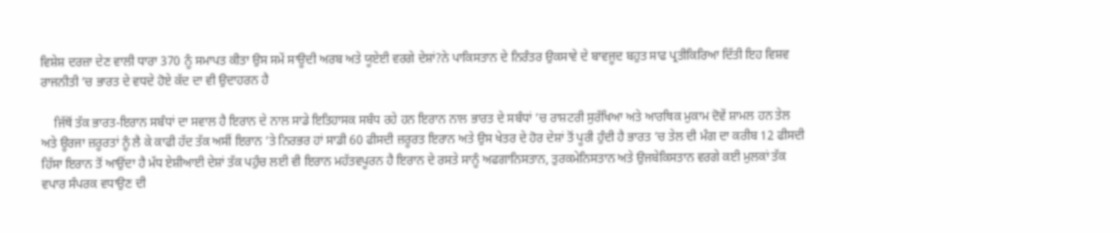ਵਿਸ਼ੇਸ਼ ਦਰਜ਼ਾ ਦੇਣ ਵਾਲੀ ਧਾਰਾ 370 ਨੂੰ ਸਮਾਪਤ ਕੀਤਾ ਉਸ ਸਮੇਂ ਸਾਊਦੀ ਅਰਬ ਅਤੇ ਯੂਏਈ ਵਰਗੇ ਦੇਸ਼ਾਂ?ਨੇ ਪਾਕਿਸਤਾਨ ਦੇ ਨਿਰੰਤਰ ਉਕਸਾਵੇ ਦੇ ਬਾਵਜੂਦ ਬਹੁਤ ਸਾਫ ਪ੍ਰਤੀਕਿਰਿਆ ਦਿੱਤੀ ਇਹ ਵਿਸ਼ਵ ਰਾਜਨੀਤੀ ’ਚ ਭਾਰਤ ਦੇ ਵਧਦੇ ਹੋਏ ਕੱਦ ਦਾ ਵੀ ਉਦਾਹਰਨ ਹੈ

    ਜਿੱਥੋਂ ਤੱਕ ਭਾਰਤ-ਇਰਾਨ ਸਬੰਧਾਂ ਦਾ ਸਵਾਲ ਹੈ ਇਰਾਨ ਦੇ ਨਾਲ ਸਾਡੇ ਇਤਿਹਾਸਕ ਸਬੰਧ ਰਹੇ ਹਨ ਇਰਾਨ ਨਾਲ ਭਾਰਤ ਦੇ ਸਬੰਧਾਂ ’ਚ ਰਾਸ਼ਟਰੀ ਸੁਰੱਖਿਆ ਅਤੇ ਆਰਥਿਕ ਮੁਕਾਮ ਦੋਵੇਂ ਸ਼ਾਮਲ ਹਨ ਤੇਲ ਅਤੇ ਊਰਜਾ ਜ਼ਰੂਰਤਾਂ ਨੂੰ ਲੈ ਕੇ ਕਾਫੀ ਹੱਦ ਤੱਕ ਅਸੀਂ ਇਰਾਨ ’ਤੇ ਨਿਰਭਰ ਹਾਂ ਸਾਡੀ 60 ਫੀਸਦੀ ਜ਼ਰੂਰਤ ਇਰਾਨ ਅਤੇ ਉਸ ਖੇਤਰ ਦੇ ਹੋਰ ਦੇਸ਼ਾਂ ਤੋਂ ਪੂਰੀ ਹੁੰਦੀ ਹੈ ਭਾਰਤ ’ਚ ਤੇਲ ਦੀ ਮੰਗ ਦਾ ਕਰੀਬ 12 ਫੀਸਦੀ ਹਿੱਸਾ ਇਰਾਨ ਤੋਂ ਆਉਂਦਾ ਹੈ ਮੱਧ ਏਸ਼ੀਆਈ ਦੇਸ਼ਾਂ ਤੱਕ ਪਹੁੰਚ ਲਈ ਵੀ ਇਰਾਨ ਮਹੱਤਵਪੂਰਨ ਹੈ ਇਰਾਨ ਦੇ ਰਸਤੇ ਸਾਨੂੰ ਅਫਗਾਨਿਸਤਾਨ, ਤੁਰਕਮੇਨਿਸਤਾਨ ਅਤੇ ਉਜਬੇਕਿਸਤਾਨ ਵਰਗੇ ਕਈ ਮੁਲਕਾਂ ਤੱਕ ਵਪਾਰ ਸੰਪਰਕ ਵਧਾਉਣ ਦੀ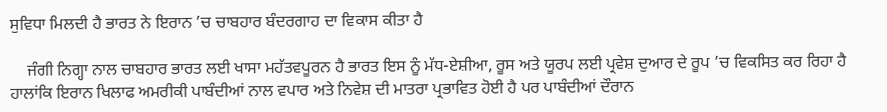ਸੁਵਿਧਾ ਮਿਲਦੀ ਹੈ ਭਾਰਤ ਨੇ ਇਰਾਨ ’ਚ ਚਾਬਹਾਰ ਬੰਦਰਗਾਹ ਦਾ ਵਿਕਾਸ ਕੀਤਾ ਹੈ

    ਜੰਗੀ ਨਿਗ੍ਹਾ ਨਾਲ ਚਾਬਹਾਰ ਭਾਰਤ ਲਈ ਖਾਸਾ ਮਹੱਤਵਪੂਰਨ ਹੈ ਭਾਰਤ ਇਸ ਨੂੰ ਮੱਧ-ਏਸ਼ੀਆ, ਰੂਸ ਅਤੇ ਯੂਰਪ ਲਈ ਪ੍ਰਵੇਸ਼ ਦੁਆਰ ਦੇ ਰੂਪ ’ਚ ਵਿਕਸਿਤ ਕਰ ਰਿਹਾ ਹੈ ਹਾਲਾਂਕਿ ਇਰਾਨ ਖਿਲਾਫ ਅਮਰੀਕੀ ਪਾਬੰਦੀਆਂ ਨਾਲ ਵਪਾਰ ਅਤੇ ਨਿਵੇਸ਼ ਦੀ ਮਾਤਰਾ ਪ੍ਰਭਾਵਿਤ ਹੋਈ ਹੈ ਪਰ ਪਾਬੰਦੀਆਂ ਦੌਰਾਨ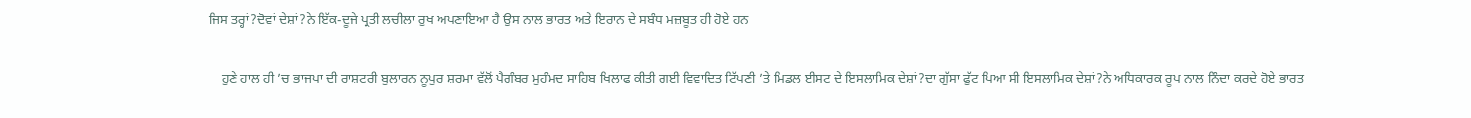ਜਿਸ ਤਰ੍ਹਾਂ?ਦੋਵਾਂ ਦੇਸ਼ਾਂ?ਨੇ ਇੱਕ-ਦੂਜੇ ਪ੍ਰਤੀ ਲਚੀਲਾ ਰੁਖ ਅਪਣਾਇਆ ਹੈ ਉਸ ਨਾਲ ਭਾਰਤ ਅਤੇ ਇਰਾਨ ਦੇ ਸਬੰਧ ਮਜ਼ਬੂਤ ਹੀ ਹੋਏ ਹਨ

    ਹੁਣੇ ਹਾਲ ਹੀ ’ਚ ਭਾਜਪਾ ਦੀ ਰਾਸ਼ਟਰੀ ਬੁਲਾਰਨ ਨੂਪੁਰ ਸ਼ਰਮਾ ਵੱਲੋਂ ਪੈਗੰਬਰ ਮੁਹੰਮਦ ਸਾਹਿਬ ਖਿਲਾਫ ਕੀਤੀ ਗਈ ਵਿਵਾਦਿਤ ਟਿੱਪਣੀ ’ਤੇ ਮਿਡਲ ਈਸਟ ਦੇ ਇਸਲਾਮਿਕ ਦੇਸ਼ਾਂ?ਦਾ ਗੁੱਸਾ ਫੁੱਟ ਪਿਆ ਸੀ ਇਸਲਾਮਿਕ ਦੇਸ਼ਾਂ?ਨੇ ਅਧਿਕਾਰਕ ਰੂਪ ਨਾਲ ਨਿੰਦਾ ਕਰਦੇ ਹੋਏ ਭਾਰਤ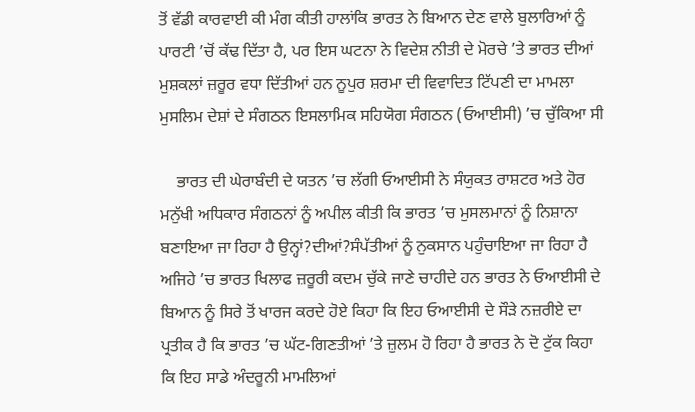ਤੋਂ ਵੱਡੀ ਕਾਰਵਾਈ ਕੀ ਮੰਗ ਕੀਤੀ ਹਾਲਾਂਕਿ ਭਾਰਤ ਨੇ ਬਿਆਨ ਦੇਣ ਵਾਲੇ ਬੁਲਾਰਿਆਂ ਨੂੰ ਪਾਰਟੀ ’ਚੋਂ ਕੱਢ ਦਿੱਤਾ ਹੈ, ਪਰ ਇਸ ਘਟਨਾ ਨੇ ਵਿਦੇਸ਼ ਨੀਤੀ ਦੇ ਮੋਰਚੇ ’ਤੇ ਭਾਰਤ ਦੀਆਂ ਮੁਸ਼ਕਲਾਂ ਜ਼ਰੂਰ ਵਧਾ ਦਿੱਤੀਆਂ ਹਨ ਨੂਪੁਰ ਸ਼ਰਮਾ ਦੀ ਵਿਵਾਦਿਤ ਟਿੱਪਣੀ ਦਾ ਮਾਮਲਾ ਮੁਸਲਿਮ ਦੇਸ਼ਾਂ ਦੇ ਸੰਗਠਨ ਇਸਲਾਮਿਕ ਸਹਿਯੋਗ ਸੰਗਠਨ (ਓਆਈਸੀ) ’ਚ ਚੁੱਕਿਆ ਸੀ

    ਭਾਰਤ ਦੀ ਘੇਰਾਬੰਦੀ ਦੇ ਯਤਨ ’ਚ ਲੱਗੀ ਓਆਈਸੀ ਨੇ ਸੰਯੁਕਤ ਰਾਸ਼ਟਰ ਅਤੇ ਹੋਰ ਮਨੁੱਖੀ ਅਧਿਕਾਰ ਸੰਗਠਨਾਂ ਨੂੰ ਅਪੀਲ ਕੀਤੀ ਕਿ ਭਾਰਤ ’ਚ ਮੁਸਲਮਾਨਾਂ ਨੂੰ ਨਿਸ਼ਾਨਾ ਬਣਾਇਆ ਜਾ ਰਿਹਾ ਹੈ ਉਨ੍ਹਾਂ?ਦੀਆਂ?ਸੰਪੱਤੀਆਂ ਨੂੰ ਨੁਕਸਾਨ ਪਹੁੰਚਾਇਆ ਜਾ ਰਿਹਾ ਹੈ ਅਜਿਹੇ ’ਚ ਭਾਰਤ ਖਿਲਾਫ ਜ਼ਰੂਰੀ ਕਦਮ ਚੁੱਕੇ ਜਾਣੇ ਚਾਹੀਦੇ ਹਨ ਭਾਰਤ ਨੇ ਓਆਈਸੀ ਦੇ ਬਿਆਨ ਨੂੰ ਸਿਰੇ ਤੋਂ ਖਾਰਜ ਕਰਦੇ ਹੋਏ ਕਿਹਾ ਕਿ ਇਹ ਓਆਈਸੀ ਦੇ ਸੌੜੇ ਨਜ਼ਰੀਏ ਦਾ ਪ੍ਰਤੀਕ ਹੈ ਕਿ ਭਾਰਤ ’ਚ ਘੱਟ-ਗਿਣਤੀਆਂ ’ਤੇ ਜ਼ੁਲਮ ਹੋ ਰਿਹਾ ਹੈ ਭਾਰਤ ਨੇ ਦੋ ਟੁੱਕ ਕਿਹਾ ਕਿ ਇਹ ਸਾਡੇ ਅੰਦਰੂਨੀ ਮਾਮਲਿਆਂ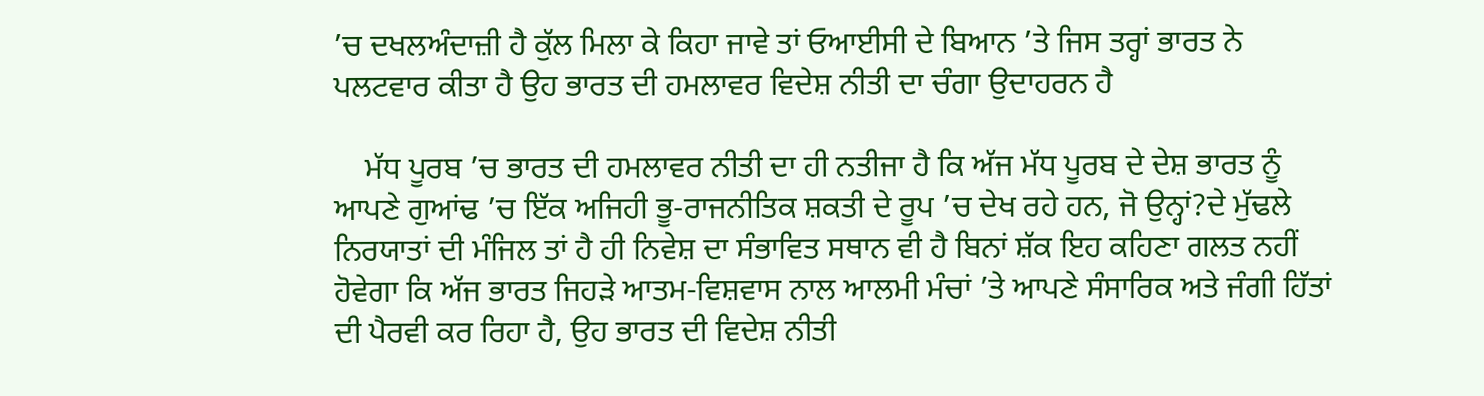’ਚ ਦਖਲਅੰਦਾਜ਼ੀ ਹੈ ਕੁੱਲ ਮਿਲਾ ਕੇ ਕਿਹਾ ਜਾਵੇ ਤਾਂ ਓਆਈਸੀ ਦੇ ਬਿਆਨ ’ਤੇ ਜਿਸ ਤਰ੍ਹਾਂ ਭਾਰਤ ਨੇ ਪਲਟਵਾਰ ਕੀਤਾ ਹੈ ਉਹ ਭਾਰਤ ਦੀ ਹਮਲਾਵਰ ਵਿਦੇਸ਼ ਨੀਤੀ ਦਾ ਚੰਗਾ ਉਦਾਹਰਨ ਹੈ

    ਮੱਧ ਪੂਰਬ ’ਚ ਭਾਰਤ ਦੀ ਹਮਲਾਵਰ ਨੀਤੀ ਦਾ ਹੀ ਨਤੀਜਾ ਹੈ ਕਿ ਅੱਜ ਮੱਧ ਪੂਰਬ ਦੇ ਦੇਸ਼ ਭਾਰਤ ਨੂੰ ਆਪਣੇ ਗੁਆਂਢ ’ਚ ਇੱਕ ਅਜਿਹੀ ਭੂ-ਰਾਜਨੀਤਿਕ ਸ਼ਕਤੀ ਦੇ ਰੂਪ ’ਚ ਦੇਖ ਰਹੇ ਹਨ, ਜੋ ਉਨ੍ਹਾਂ?ਦੇ ਮੁੱਢਲੇ ਨਿਰਯਾਤਾਂ ਦੀ ਮੰਜਿਲ ਤਾਂ ਹੈ ਹੀ ਨਿਵੇਸ਼ ਦਾ ਸੰਭਾਵਿਤ ਸਥਾਨ ਵੀ ਹੈ ਬਿਨਾਂ ਸ਼ੱਕ ਇਹ ਕਹਿਣਾ ਗਲਤ ਨਹੀਂ ਹੋਵੇਗਾ ਕਿ ਅੱਜ ਭਾਰਤ ਜਿਹੜੇ ਆਤਮ-ਵਿਸ਼ਵਾਸ ਨਾਲ ਆਲਮੀ ਮੰਚਾਂ ’ਤੇ ਆਪਣੇ ਸੰਸਾਰਿਕ ਅਤੇ ਜੰਗੀ ਹਿੱਤਾਂ ਦੀ ਪੈਰਵੀ ਕਰ ਰਿਹਾ ਹੈ, ਉਹ ਭਾਰਤ ਦੀ ਵਿਦੇਸ਼ ਨੀਤੀ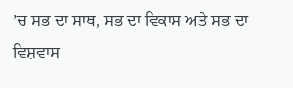’ਚ ਸਭ ਦਾ ਸਾਥ, ਸਭ ਦਾ ਵਿਕਾਸ ਅਤੇ ਸਭ ਦਾ ਵਿਸ਼ਵਾਸ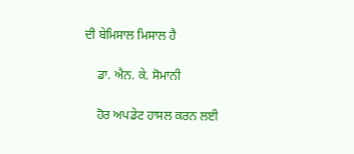ਦੀ ਬੇਮਿਸਾਲ ਮਿਸਾਲ ਹੈ

    ਡਾ. ਐਨ. ਕੇ. ਸੋਮਾਨੀ

    ਹੋਰ ਅਪਡੇਟ ਹਾਸਲ ਕਰਨ ਲਈ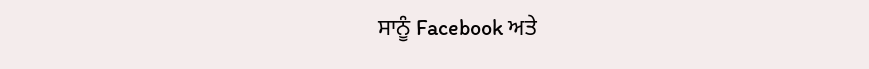ਸਾਨੂੰ Facebook ਅਤੇ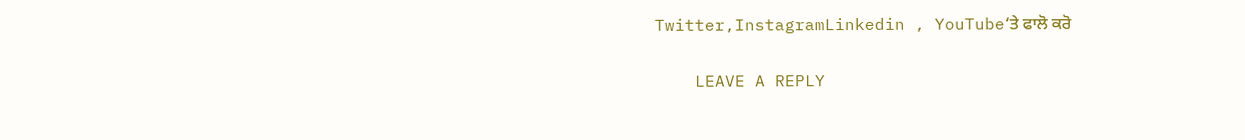Twitter,InstagramLinkedin , YouTube‘ਤੇ ਫਾਲੋ ਕਰੋ

    LEAVE A REPLY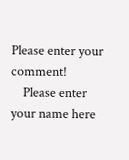Please enter your comment!
    Please enter your name here